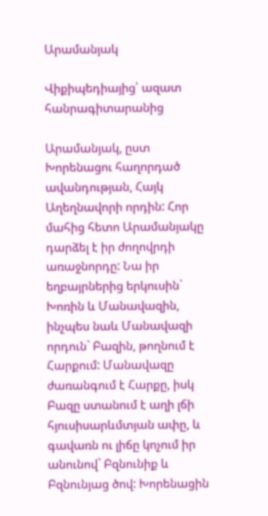Արամանյակ

Վիքիպեդիայից՝ ազատ հանրագիտարանից

Արամանյակ, ըստ Խորենացու հաղորդած ավանդության, Հայկ Աղեղնավորի որդին: Հոր մահից հետո Արամանյակը դարձել է իր ժողովրդի առաջնորդը: Նա իր եղբայրներից երկուսին` Խոռին և Մանավազին, ինչպես նաև Մանավազի որդուն` Բազին, թողնում է Հարքում: Մանավազը ժառանգում է Հարքը, իսկ Բազը ստանում է աղի լճի հյուսիսարևմտյան ափը, և գավառն ու լիճը կոչում իր անունով` Բզնունիք և Բզնունյաց ծով: Խորենացին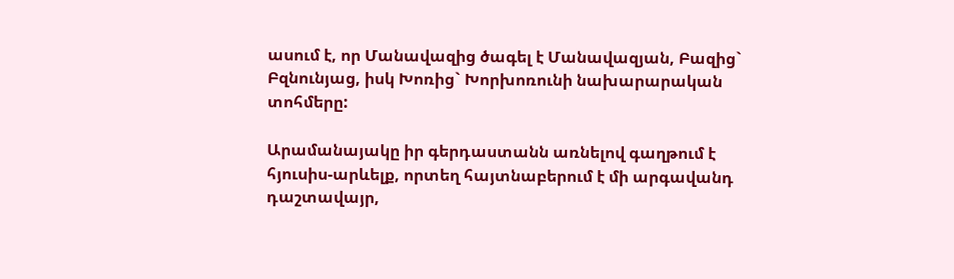ասում է, որ Մանավազից ծագել է Մանավազյան, Բազից` Բզնունյաց, իսկ Խոռից` Խորխոռունի նախարարական տոհմերը:

Արամանայակը իր գերդաստանն առնելով գաղթում է հյուսիս-արևելք, որտեղ հայտնաբերում է մի արգավանդ դաշտավայր,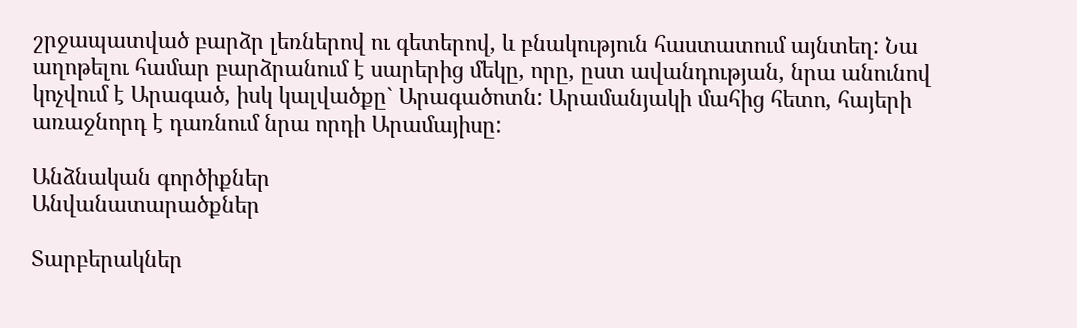շրջապատված բարձր լեռներով ու գետերով, և բնակություն հաստատում այնտեղ: Նա աղոթելու համար բարձրանում է սարերից մեկը, որը, ըստ ավանդության, նրա անունով կոչվում է Արագած, իսկ կալվածքը` Արագածոտն: Արամանյակի մահից հետո, հայերի առաջնորդ է դառնում նրա որդի Արամայիսը:

Անձնական գործիքներ
Անվանատարածքներ

Տարբերակներ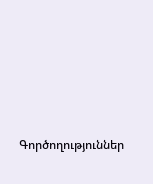Գործողություններ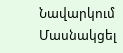Նավարկում
Մասնակցել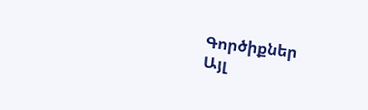Գործիքներ
Այլ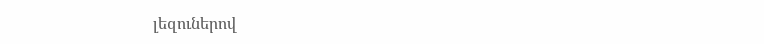լեզուներով